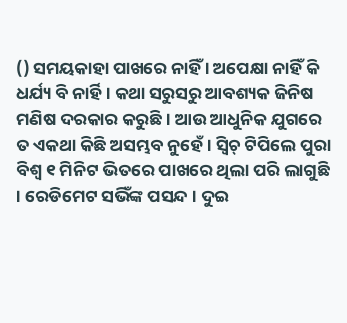() ସମୟକାହା ପାଖରେ ନାହିଁ । ଅପେକ୍ଷା ନାହିଁ କି ଧର୍ଯ୍ୟ ବି ନାର୍ହି । କଥା ସରୁସରୁ ଆବଶ୍ୟକ ଜିନିଷ ମଣିଷ ଦରକାର କରୁଛି । ଆଉ ଆଧୁନିକ ଯୁଗରେ ତ ଏକଥା କିଛି ଅସମ୍ଭବ ନୁହେଁ । ସ୍ବିଚ୍ ଟିପିଲେ ପୁରା ବିଶ୍ବ ୧ ମିନିଟ ଭିତରେ ପାଖରେ ଥିଲା ପରି ଲାଗୁଛି । ରେଡିମେଟ ସଭିଁଙ୍କ ପସନ୍ଦ । ଦୁଇ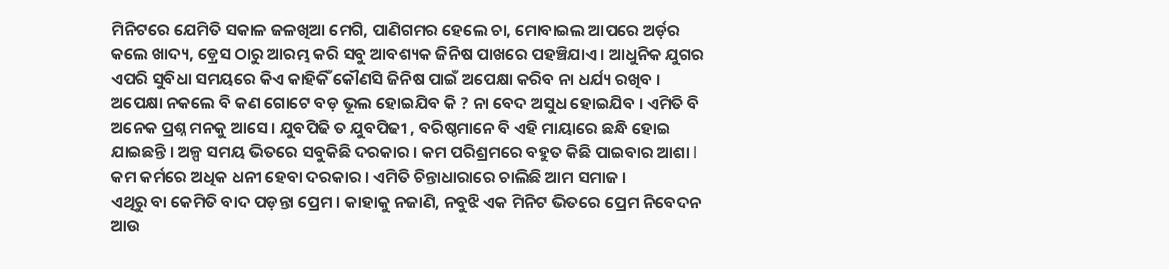ମିନିଟରେ ଯେମିତି ସକାଳ ଜଳଖିଆ ମେଗି, ପାଣିଗମର ହେଲେ ଚା, ମୋବାଇଲ ଆପରେ ଅର୍ଡ଼ର କଲେ ଖାଦ୍ୟ, ଡ଼୍ରେସ ଠାରୁ ଆରମ୍ଭ କରି ସବୁ ଆବଶ୍ୟକ ଜିନିଷ ପାଖରେ ପହଞ୍ଚିଯାଏ । ଆଧୁନିକ ଯୁଗର ଏପରି ସୁବିଧା ସମୟରେ କିଏ କାହିକିଁ କୌଣସି ଜିନିଷ ପାଇଁ ଅପେକ୍ଷା କରିବ ନା ଧର୍ଯ୍ୟ ରଖିବ । ଅପେକ୍ଷା ନକଲେ ବି କଣ ଗୋଟେ ବଡ଼ ଭୂଲ ହୋଇଯିବ କି ? ନା ବେଦ ଅସୁଧ ହୋଇଯିବ । ଏମିତି ବି ଅନେକ ପ୍ରଶ୍ନ ମନକୁ ଆସେ । ଯୁବପିଢି ତ ଯୁବପିଢୀ , ବରିଷ୍ଠମାନେ ବି ଏହି ମାୟାରେ ଛନ୍ଧି ହୋଇ ଯାଇଛନ୍ତି । ଅଳ୍ପ ସମୟ ଭିତରେ ସବୁକିଛି ଦରକାର । କମ ପରିଶ୍ରମରେ ବହୁତ କିଛି ପାଇବାର ଆଶା l କମ କର୍ମରେ ଅଧିକ ଧନୀ ହେବା ଦରକାର । ଏମିତି ଚିନ୍ତାଧାରାରେ ଚାଲିଛି ଆମ ସମାଜ ।
ଏଥିରୁ ବା କେମିତି ବାଦ ପଡ଼ନ୍ତା ପ୍ରେମ । କାହାକୁ ନଜାଣି, ନବୁଝି ଏକ ମିନିଟ ଭିତରେ ପ୍ରେମ ନିବେଦନ ଆଉ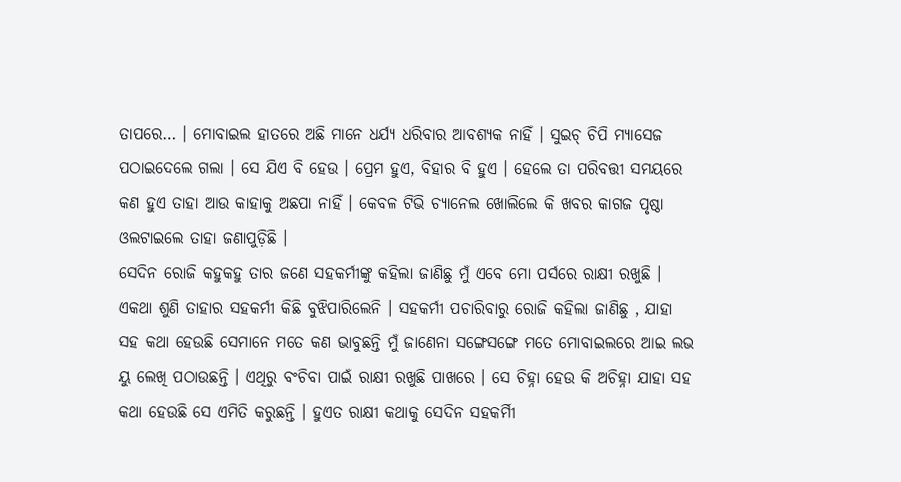ତାପରେ… । ମୋବାଇଲ ହାତରେ ଅଛି ମାନେ ଧର୍ଯ୍ୟ ଧରିବାର ଆବଶ୍ୟକ ନାହିଁ । ସୁଇଚ୍ ଚିପି ମ୍ୟାସେଜ ପଠାଇଦେଲେ ଗଲା । ସେ ଯିଏ ବି ହେଉ । ପ୍ରେମ ହୁଏ, ବିହାର ବି ହୁଏ । ହେଲେ ତା ପରିବତ୍ତୀ ସମୟରେ କଣ ହୁଏ ତାହା ଆଉ କାହାକୁ ଅଛପା ନାହିଁ । କେବଳ ଟିଭି ଚ୍ୟାନେଲ ଖୋଲିଲେ କି ଖବର କାଗଜ ପୃଷ୍ଠା ଓଲଟାଇଲେ ତାହା ଜଣାପୁଡ଼ିଛି ।
ସେଦିନ ରୋଜି କହୁକହୁ ତାର ଜଣେ ସହକର୍ମୀଙ୍କୁ କହିଲା ଜାଣିଛୁ ମୁଁ ଏବେ ମୋ ପର୍ସରେ ରାକ୍ଷୀ ରଖୁଛି । ଏକଥା ଶୁଣି ତାହାର ସହକର୍ମୀ କିଛି ବୁଝିପାରିଲେନି । ସହକର୍ମୀ ପଚାରିବାରୁ ରୋଜି କହିଲା ଜାଣିଛୁ , ଯାହା ସହ କଥା ହେଉଛି ସେମାନେ ମତେ କଣ ଭାବୁଛନ୍ତି ମୁଁ ଜାଣେନା ସଙ୍ଗେସଙ୍ଗେ ମତେ ମୋବାଇଲରେ ଆଇ ଲଭ ୟୁ ଲେଖି ପଠାଉଛନ୍ତି । ଏଥିରୁ ବଂଚିବା ପାଇଁ ରାକ୍ଷୀ ରଖୁଛି ପାଖରେ । ସେ ଚିହ୍ନା ହେଉ କି ଅଚିହ୍ନା ଯାହା ସହ କଥା ହେଉଛି ସେ ଏମିତି କରୁଛନ୍ତି । ହୁଏତ ରାକ୍ଷୀ କଥାକୁ ସେଦିନ ସହକର୍ମିୀ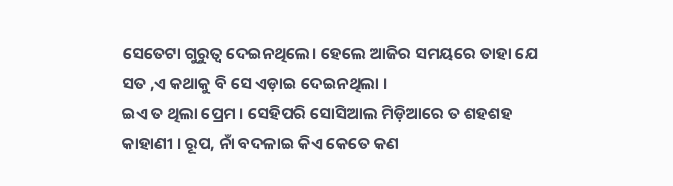ସେତେଟା ଗୁରୁତ୍ବ ଦେଇନଥିଲେ। ହେଲେ ଆଜିର ସମୟରେ ତାହା ଯେ ସତ ,ଏ କଥାକୁ ବି ସେ ଏଡ଼ାଇ ଦେଇନଥିଲା ।
ଇଏ ତ ଥିଲା ପ୍ରେମ । ସେହିପରି ସୋସିଆଲ ମିଡ଼ିଆରେ ତ ଶହଶହ କାହାଣୀ । ରୂପ, ନାଁ ବଦଳାଇ କିଏ କେତେ କଣ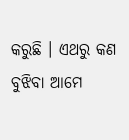କରୁଛି । ଏଥରୁ କଣ ବୁଝିବା ଆମେ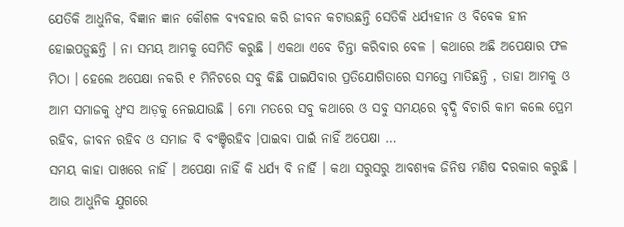ଯେତିକି ଆଧୁନିକ, ବିଜ୍ଞାନ ଜ୍ଞାନ କୌଶଳ ବ୍ୟବହାର କରି ଜୀବନ କଟାଉଛନ୍ତି ସେତିକି ଧର୍ଯ୍ୟହୀନ ଓ ବିବେକ ହୀନ ହୋଇପଡ଼ୁଛନ୍ତି । ନା ସମୟ ଆମକୁ ସେମିତି କରୁଛି । ଏକଥା ଏବେ ଚିନ୍ତା କରିବାର ବେଳ । କଥାରେ ଅଛି ଅପେକ୍ଷାର ଫଳ ମିଠା । ହେଲେ ଅପେକ୍ଷା ନକରି ୧ ମିନିଟରେ ସବୁ କିଛି ପାଇଯିବାର ପ୍ରତିଯୋଗିତାରେ ସମସ୍ତେ ମାତିଛନ୍ତି , ତାହା ଆମକୁ ଓ ଆମ ସମାଜକୁ ଧ୍ବଂସ ଆଡ଼କୁ ନେଇଯାଉଛି । ମୋ ମତରେ ସବୁ କଥାରେ ଓ ସବୁ ସମୟରେ ବୃଦ୍ଧି ବିଚାରି କାମ କଲେ ପ୍ରେମ ରହିବ, ଜୀବନ ରହିବ ଓ ସମାଜ ବି ବଂଞ୍ଚିରହିବ ।ପାଇବା ପାଇଁ ନାହିଁ ଅପେକ୍ଷା …
ସମୟ କାହା ପାଖରେ ନାହିଁ । ଅପେକ୍ଷା ନାହିଁ କି ଧର୍ଯ୍ୟ ବି ନାର୍ହି । କଥା ସରୁସରୁ ଆବଶ୍ୟକ ଜିନିଷ ମଣିଷ ଦରକାର କରୁଛି । ଆଉ ଆଧୁନିକ ଯୁଗରେ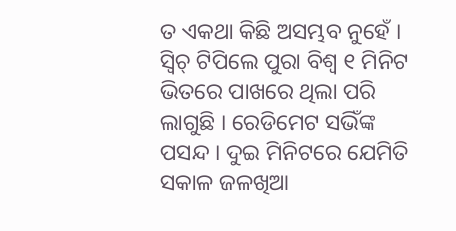ତ ଏକଥା କିଛି ଅସମ୍ଭବ ନୁହେଁ । ସ୍ବିଚ୍ ଟିପିଲେ ପୁରା ବିଶ୍ବ ୧ ମିନିଟ ଭିତରେ ପାଖରେ ଥିଲା ପରି ଲାଗୁଛି । ରେଡିମେଟ ସଭିଁଙ୍କ ପସନ୍ଦ । ଦୁଇ ମିନିଟରେ ଯେମିତି ସକାଳ ଜଳଖିଆ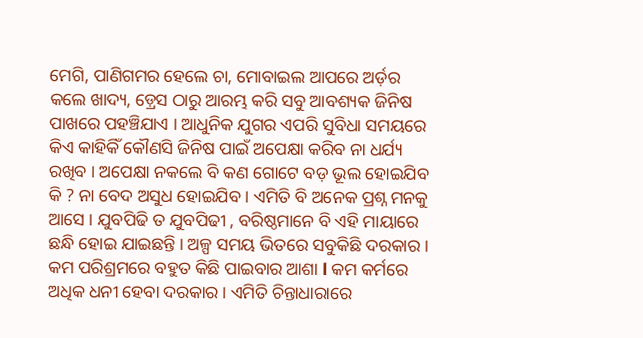ମେଗି, ପାଣିଗମର ହେଲେ ଚା, ମୋବାଇଲ ଆପରେ ଅର୍ଡ଼ର କଲେ ଖାଦ୍ୟ, ଡ଼୍ରେସ ଠାରୁ ଆରମ୍ଭ କରି ସବୁ ଆବଶ୍ୟକ ଜିନିଷ ପାଖରେ ପହଞ୍ଚିଯାଏ । ଆଧୁନିକ ଯୁଗର ଏପରି ସୁବିଧା ସମୟରେ କିଏ କାହିକିଁ କୌଣସି ଜିନିଷ ପାଇଁ ଅପେକ୍ଷା କରିବ ନା ଧର୍ଯ୍ୟ ରଖିବ । ଅପେକ୍ଷା ନକଲେ ବି କଣ ଗୋଟେ ବଡ଼ ଭୂଲ ହୋଇଯିବ କି ? ନା ବେଦ ଅସୁଧ ହୋଇଯିବ । ଏମିତି ବି ଅନେକ ପ୍ରଶ୍ନ ମନକୁ ଆସେ । ଯୁବପିଢି ତ ଯୁବପିଢୀ , ବରିଷ୍ଠମାନେ ବି ଏହି ମାୟାରେ ଛନ୍ଧି ହୋଇ ଯାଇଛନ୍ତି । ଅଳ୍ପ ସମୟ ଭିତରେ ସବୁକିଛି ଦରକାର । କମ ପରିଶ୍ରମରେ ବହୁତ କିଛି ପାଇବାର ଆଶା l କମ କର୍ମରେ ଅଧିକ ଧନୀ ହେବା ଦରକାର । ଏମିତି ଚିନ୍ତାଧାରାରେ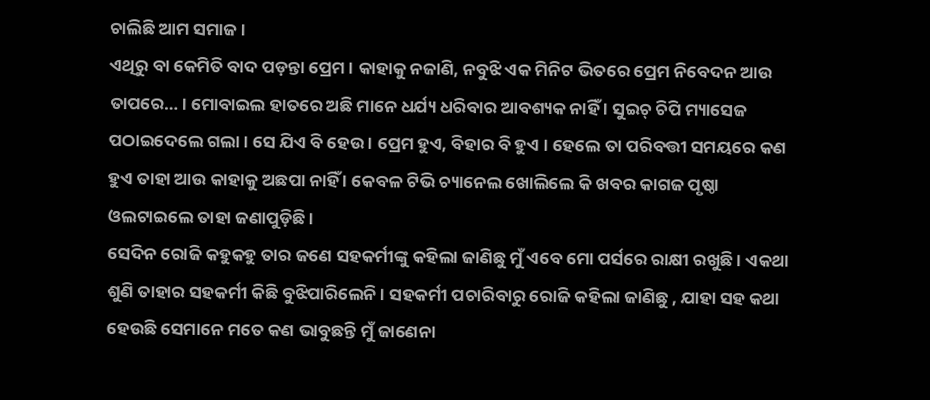ଚାଲିଛି ଆମ ସମାଜ ।
ଏଥିରୁ ବା କେମିତି ବାଦ ପଡ଼ନ୍ତା ପ୍ରେମ । କାହାକୁ ନଜାଣି, ନବୁଝି ଏକ ମିନିଟ ଭିତରେ ପ୍ରେମ ନିବେଦନ ଆଉ ତାପରେ… । ମୋବାଇଲ ହାତରେ ଅଛି ମାନେ ଧର୍ଯ୍ୟ ଧରିବାର ଆବଶ୍ୟକ ନାହିଁ । ସୁଇଚ୍ ଚିପି ମ୍ୟାସେଜ ପଠାଇଦେଲେ ଗଲା । ସେ ଯିଏ ବି ହେଉ । ପ୍ରେମ ହୁଏ, ବିହାର ବି ହୁଏ । ହେଲେ ତା ପରିବତ୍ତୀ ସମୟରେ କଣ ହୁଏ ତାହା ଆଉ କାହାକୁ ଅଛପା ନାହିଁ । କେବଳ ଟିଭି ଚ୍ୟାନେଲ ଖୋଲିଲେ କି ଖବର କାଗଜ ପୃଷ୍ଠା ଓଲଟାଇଲେ ତାହା ଜଣାପୁଡ଼ିଛି ।
ସେଦିନ ରୋଜି କହୁକହୁ ତାର ଜଣେ ସହକର୍ମୀଙ୍କୁ କହିଲା ଜାଣିଛୁ ମୁଁ ଏବେ ମୋ ପର୍ସରେ ରାକ୍ଷୀ ରଖୁଛି । ଏକଥା ଶୁଣି ତାହାର ସହକର୍ମୀ କିଛି ବୁଝିପାରିଲେନି । ସହକର୍ମୀ ପଚାରିବାରୁ ରୋଜି କହିଲା ଜାଣିଛୁ , ଯାହା ସହ କଥା ହେଉଛି ସେମାନେ ମତେ କଣ ଭାବୁଛନ୍ତି ମୁଁ ଜାଣେନା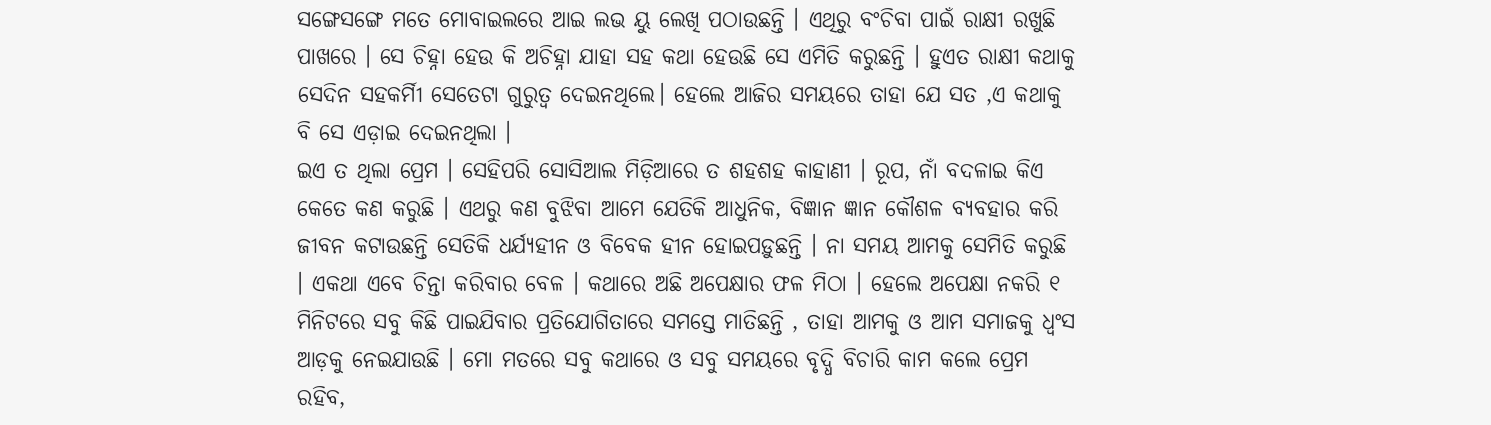ସଙ୍ଗେସଙ୍ଗେ ମତେ ମୋବାଇଲରେ ଆଇ ଲଭ ୟୁ ଲେଖି ପଠାଉଛନ୍ତି । ଏଥିରୁ ବଂଚିବା ପାଇଁ ରାକ୍ଷୀ ରଖୁଛି ପାଖରେ । ସେ ଚିହ୍ନା ହେଉ କି ଅଚିହ୍ନା ଯାହା ସହ କଥା ହେଉଛି ସେ ଏମିତି କରୁଛନ୍ତି । ହୁଏତ ରାକ୍ଷୀ କଥାକୁ ସେଦିନ ସହକର୍ମିୀ ସେତେଟା ଗୁରୁତ୍ବ ଦେଇନଥିଲେ। ହେଲେ ଆଜିର ସମୟରେ ତାହା ଯେ ସତ ,ଏ କଥାକୁ ବି ସେ ଏଡ଼ାଇ ଦେଇନଥିଲା ।
ଇଏ ତ ଥିଲା ପ୍ରେମ । ସେହିପରି ସୋସିଆଲ ମିଡ଼ିଆରେ ତ ଶହଶହ କାହାଣୀ । ରୂପ, ନାଁ ବଦଳାଇ କିଏ କେତେ କଣ କରୁଛି । ଏଥରୁ କଣ ବୁଝିବା ଆମେ ଯେତିକି ଆଧୁନିକ, ବିଜ୍ଞାନ ଜ୍ଞାନ କୌଶଳ ବ୍ୟବହାର କରି ଜୀବନ କଟାଉଛନ୍ତି ସେତିକି ଧର୍ଯ୍ୟହୀନ ଓ ବିବେକ ହୀନ ହୋଇପଡ଼ୁଛନ୍ତି । ନା ସମୟ ଆମକୁ ସେମିତି କରୁଛି । ଏକଥା ଏବେ ଚିନ୍ତା କରିବାର ବେଳ । କଥାରେ ଅଛି ଅପେକ୍ଷାର ଫଳ ମିଠା । ହେଲେ ଅପେକ୍ଷା ନକରି ୧ ମିନିଟରେ ସବୁ କିଛି ପାଇଯିବାର ପ୍ରତିଯୋଗିତାରେ ସମସ୍ତେ ମାତିଛନ୍ତି , ତାହା ଆମକୁ ଓ ଆମ ସମାଜକୁ ଧ୍ବଂସ ଆଡ଼କୁ ନେଇଯାଉଛି । ମୋ ମତରେ ସବୁ କଥାରେ ଓ ସବୁ ସମୟରେ ବୃଦ୍ଧି ବିଚାରି କାମ କଲେ ପ୍ରେମ ରହିବ,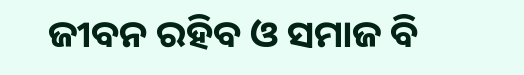ଜୀବନ ରହିବ ଓ ସମାଜ ବି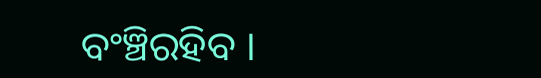ବଂଞ୍ଚିରହିବ ।